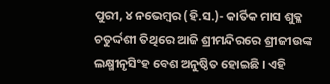ପୁରୀ, ୪ ନଭେମ୍ବର (ହି.ସ.)- କାର୍ତିକ ମାସ ଶୁକ୍ଳ ଚତୁର୍ଦ୍ଦଶୀ ତିଥିରେ ଆଜି ଶ୍ରୀମନ୍ଦିରରେ ଶ୍ରୀଜୀଉଙ୍କ ଲକ୍ଷ୍ମୀନୃସିଂହ ବେଶ ଅନୁଷ୍ଠିତ ହୋଇଛି । ଏହି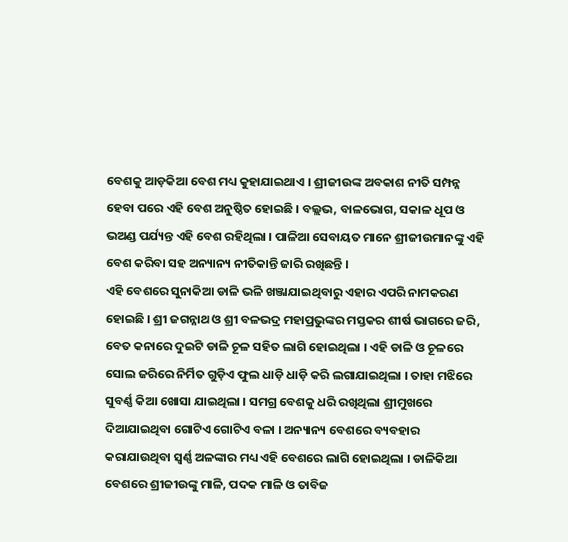ବେଶକୁ ଆଡ଼କିଆ ବେଶ ମଧ୍ୟ କୁହାଯାଇଥାଏ । ଶ୍ରୀଜୀଉଙ୍କ ଅବକାଶ ନୀତି ସମ୍ପନ୍ନ ହେବା ପରେ ଏହି ବେଶ ଅନୁଷ୍ଠିତ ହୋଇଛି । ବଲ୍ଲଭ, ବାଳଭୋଗ, ସକାଳ ଧୂପ ଓ ଭଅଣ୍ଡ ପର୍ଯ୍ୟନ୍ତ ଏହି ବେଶ ରହିଥିଲା । ପାଳିଆ ସେବାୟତ ମାନେ ଶ୍ରୀଜୀଉମାନଙ୍କୁ ଏହି ବେଶ କରିବା ସହ ଅନ୍ୟାନ୍ୟ ନୀତିକାନ୍ତି ଜାରି ରଖିଛନ୍ତି ।
ଏହି ବେଶରେ ସୁନାକିଆ ଡାଳି ଭଳି ଖଞ୍ଜାଯାଇଥିବାରୁ ଏହାର ଏପରି ନାମକରଣ ହୋଇଛି । ଶ୍ରୀ ଜଗନ୍ନାଥ ଓ ଶ୍ରୀ ବଳଭଦ୍ର ମହାପ୍ରଭୁଙ୍କର ମସ୍ତକର ଶୀର୍ଷ ଭାଗରେ ଜରି, ବେତ କନାରେ ଦୁଇଟି ଡାଳି ଚୂଳ ସହିତ ଲାଗି ହୋଇଥିଲା । ଏହି ଡାଳି ଓ ଚୂଳରେ ସୋଲ ଜରିରେ ନିର୍ମିତ ଗୁଡ଼ିଏ ଫୁଲ ଧାଡ଼ି ଧାଡ଼ି କରି ଲଗାଯାଇଥିଲା । ତାହା ମଝିରେ ସୁବର୍ଣ୍ଣ କିଆ ଖୋସା ଯାଇଥିଲା । ସମଗ୍ର ବେଶକୁ ଧରି ରଖିଥିଲା ଶ୍ରୀମୁଖରେ ଦିଆଯାଇଥିବା ଗୋଟିଏ ଗୋଟିଏ ବଳା । ଅନ୍ୟାନ୍ୟ ବେଶରେ ବ୍ୟବହାର କରାଯାଉଥିବା ସ୍ୱର୍ଣ୍ଣ ଅଳଙ୍କାର ମଧ୍ୟ ଏହି ବେଶରେ ଲାଗି ହୋଇଥିଲା । ଡାଳିକିଆ ବେଶରେ ଶ୍ରୀଜୀଉଙ୍କୁ ମାଳି, ପଦକ ମାଳି ଓ ତାବିଜ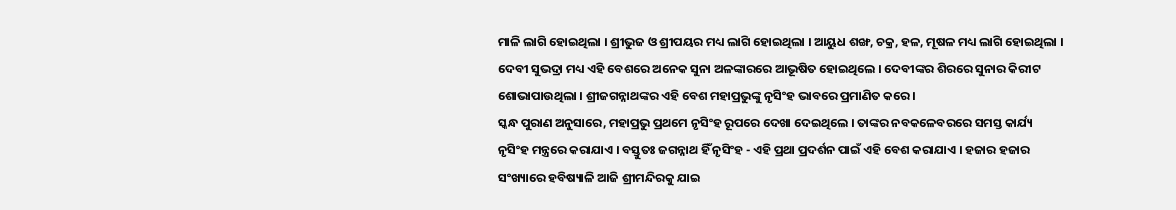ମାଳି ଲାଗି ହୋଇଥିଲା । ଶ୍ରୀଭୁଜ ଓ ଶ୍ରୀପୟର ମଧ୍ୟ ଲାଗି ହୋଇଥିଲା । ଆୟୁଧ ଶଙ୍ଖ, ଚକ୍ର, ହଳ, ମୂଷଳ ମଧ୍ୟ ଲାଗି ହୋଇଥିଲା । ଦେବୀ ସୁଭଦ୍ରା ମଧ୍ୟ ଏହି ବେଶରେ ଅନେକ ସୁନା ଅଳଙ୍କାରରେ ଆଭୂଷିତ ହୋଇଥିଲେ । ଦେବୀଙ୍କର ଶିରରେ ସୁନାର କିରୀଟ ଶୋଭାପାଉଥିଲା । ଶ୍ରୀଜଗନ୍ନାଥଙ୍କର ଏହି ବେଶ ମହାପ୍ରଭୁଙ୍କୁ ନୃସିଂହ ଭାବରେ ପ୍ରମାଣିତ କରେ ।
ସ୍କନ୍ଧ ପୁରାଣ ଅନୁସାରେ, ମହାପ୍ରଭୁ ପ୍ରଥମେ ନୃସିଂହ ରୂପରେ ଦେଖା ଦେଇଥିଲେ । ତାଙ୍କର ନବକଳେବରରେ ସମସ୍ତ କାର୍ଯ୍ୟ ନୃସିଂହ ମନ୍ତ୍ରରେ କରାଯାଏ । ବସ୍ତୁତଃ ଜଗନ୍ନାଥ ହିଁ ନୃସିଂହ - ଏହି ପ୍ରଥା ପ୍ରଦର୍ଶନ ପାଇଁ ଏହି ବେଶ କରାଯାଏ । ହଜାର ହଜାର ସଂଖ୍ୟାରେ ହବିଷ୍ୟାଳି ଆଜି ଶ୍ରୀମନ୍ଦିରକୁ ଯାଇ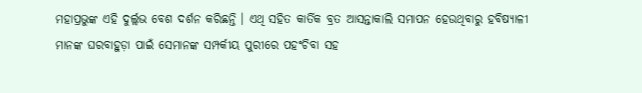ମହାପ୍ରଭୁଙ୍କ ଏହି ଦୁର୍ଲ୍ଲଭ ବେଶ ଦର୍ଶନ କରିଛନ୍ତି । ଏଥି ସହିତ କାର୍ତିକ ବ୍ରତ ଆସନ୍ତାକାଲି ସମାପନ ହେଉଥିବାରୁ ହବିଷ୍ୟାଳୀ ମାନଙ୍କ ଘରବାହୁଡ଼ା ପାଇଁ ସେମାନଙ୍କ ସମ୍ପର୍କୀୟ ପୁରୀରେ ପହଂଚିବା ସହ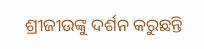ଶ୍ରୀଜୀଉଙ୍କୁ ଦର୍ଶନ କରୁଛନ୍ତି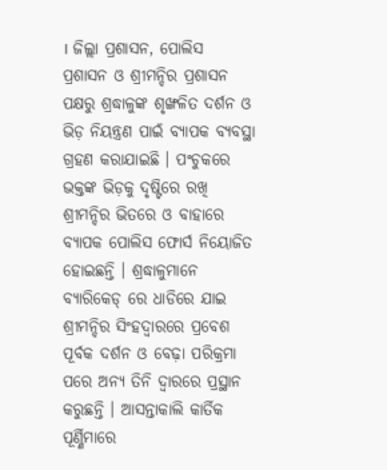। ଜିଲ୍ଲା ପ୍ରଶାସନ, ପୋଲିସ ପ୍ରଶାସନ ଓ ଶ୍ରୀମନ୍ଦିର ପ୍ରଶାସନ ପକ୍ଷରୁ ଶ୍ରଦ୍ଧାଳୁଙ୍କ ଶୃଙ୍ଖଳିତ ଦର୍ଶନ ଓ ଭିଡ଼ ନିୟନ୍ତ୍ରଣ ପାଇଁ ବ୍ୟାପକ ବ୍ୟବସ୍ଥା ଗ୍ରହଣ କରାଯାଇଛି । ପଂଚୁକରେ ଭକ୍ତଙ୍କ ଭିଡ଼କୁ ଦୃଷ୍ଟିରେ ରଖି ଶ୍ରୀମନ୍ଦିର ଭିତରେ ଓ ବାହାରେ ବ୍ୟାପକ ପୋଲିସ ଫୋର୍ସ ନିୟୋଜିତ ହୋଇଛନ୍ତି । ଶ୍ରଦ୍ଧାଳୁମାନେ ବ୍ୟାରିକେଡ୍ ରେ ଧାଡିରେ ଯାଇ ଶ୍ରୀମନ୍ଦିର ସିଂହଦ୍ୱାରରେ ପ୍ରବେଶ ପୂର୍ବକ ଦର୍ଶନ ଓ ବେଢ଼ା ପରିକ୍ରମା ପରେ ଅନ୍ୟ ତିନି ଦ୍ୱାରରେ ପ୍ରସ୍ଥାନ କରୁଛନ୍ତି । ଆସନ୍ତାକାଲି କାର୍ତିକ ପୂର୍ଣ୍ଣିମାରେ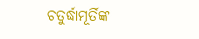ଚତୁର୍ଦ୍ଧାମୂର୍ତିଙ୍କ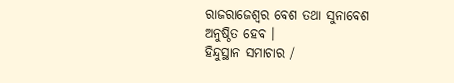ରାଜରାଜେଶ୍ୱର ବେଶ ତଥା ସୁନାବେଶ ଅନୁଷ୍ଠିତ ହେବ ।
ହିନ୍ଦୁସ୍ଥାନ ସମାଚାର /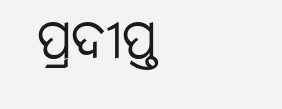ପ୍ରଦୀପ୍ତ